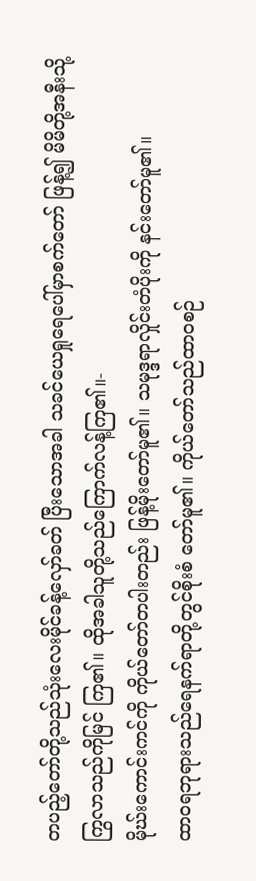တပည့်တော်တို့သည်သုံးလေးမိုင်ခန့်လှော်ခတ် ပြီးသောအခါ သခင်ယေရှုရေပေါ်မှာစက်တော် ဖြန့်၍ မိမိတို့အနီးသို့ကြွလာသည်ကိုမြင် ကြ၏။ ထိုအခါသူတို့သည်ကြောက်လန့်ကြ၏။-
မိုဃ်းကောင်းကင်ကို ကိုယ်တော်တပါးတည်း ဖြန့်မိုးတော်မူ၏။ သမုဒ္ဒရာလှိုင်းတံပိုးကို နင်းတော်မူ၏။
ထာဝရဘုရားသည်ရေနက်ရာတို့တွင်စိုးစံ တော်မူ၏။ ကိုယ်တော်သည်ထာဝစဉ်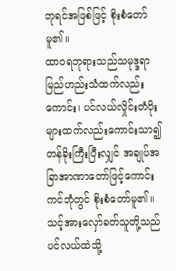ဘုရင်အဖြစ်ဖြင့် စိုးစံတော်မူ၏။
ထာဝရဘုရားသည်သမုဒ္ဒရာ မြည်ဟည်းသံထက်လည်းကောင်း၊ ပင်လယ်လှိုင်းတံပိုးများထက်လည်းကောင်းသာ၍ တန်ခိုးကြီးပြီးလျှင် အချုပ်အခြာအာဏာတော်ဖြင့်ကောင်းကင်ဘုံတွင် စိုးစံတော်မူ၏။
သင့်အားလှော်ခတ်သူတို့သည်ပင်လယ်ထဲသို့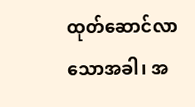ထုတ်ဆောင်လာသောအခါ၊ အ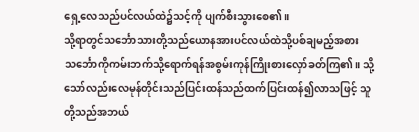ရှေ့လေသည်ပင်လယ်ထဲ၌သင့်ကို ပျက်စီးသွားစေ၏။
သို့ရာတွင်သင်္ဘောသားတို့သည်ယောနအားပင်လယ်ထဲသို့ပစ်ချမည့်အစား သင်္ဘောကိုကမ်းဘက်သို့ရောက်ရန်အစွမ်းကုန်ကြိုးစားလှော်ခတ်ကြ၏။ သို့သော်လည်းလေမုန်တိုင်းသည်ပြင်းထန်သည်ထက်ပြင်းထန်၍လာသဖြင့် သူတို့သည်အဘယ်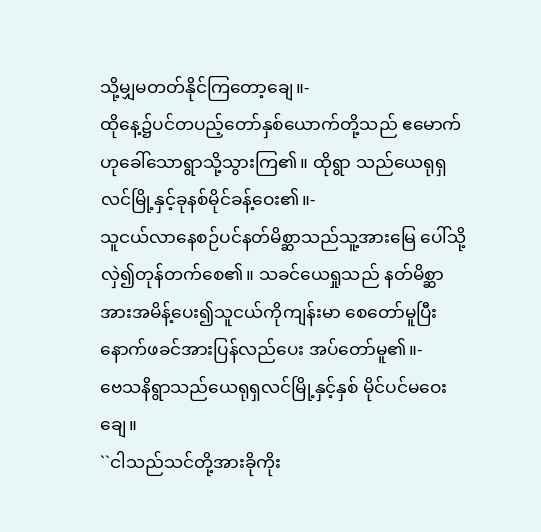သို့မျှမတတ်နိုင်ကြတော့ချေ။-
ထိုနေ့၌ပင်တပည့်တော်နှစ်ယောက်တို့သည် ဧမောက်ဟုခေါ်သောရွာသို့သွားကြ၏။ ထိုရွာ သည်ယေရုရှလင်မြို့နှင့်ခုနစ်မိုင်ခန့်ဝေး၏။-
သူငယ်လာနေစဉ်ပင်နတ်မိစ္ဆာသည်သူ့အားမြေ ပေါ်သို့လှဲ၍တုန်တက်စေ၏။ သခင်ယေရှုသည် နတ်မိစ္ဆာအားအမိန့်ပေး၍သူငယ်ကိုကျန်းမာ စေတော်မူပြီးနောက်ဖခင်အားပြန်လည်ပေး အပ်တော်မူ၏။-
ဗေသနိရွာသည်ယေရုရှလင်မြို့နှင့်နှစ် မိုင်ပင်မဝေးချေ။
``ငါသည်သင်တို့အားခိုကိုး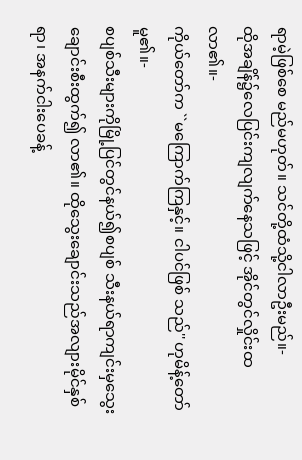ရာမဲ့ဖြစ်စေ မည်မဟုတ်။ သင်တို့ထံသို့ငါလာဦးမည်။-
ထိုအချိန်၌လေပြင်းကျလျက်နေသဖြင့် အိုင်တွင်လှိုင်းထလာ၏။-
ကိုယ်တော်က ``မကြောက်ကြနှင့်။ ငါပင်ဖြစ် သည်'' ဟုမိန့်တော်မူ၏။-
စပျစ်သီးများကိုမြို့ပြင်တွင်နယ်၍စပျစ် သီးနယ်ရာကျင်းမှသွေးချောင်းစီးထွက်၍ လာ၏။ ထိုသွေးချောင်းသည်အလျားမိုင်နှစ်ရာ၊ အနက်ငါးပေခန့်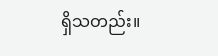ရှိသတည်း။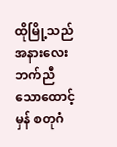ထိုမြို့သည်အနားလေးဘက်ညီသောထောင့်မှန် စတုဂံ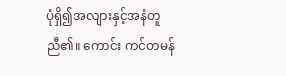ပုံရှိ၍အလျားနှင့်အနံတူညီ၏။ ကောင်း ကင်တမန်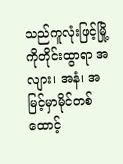သည်ကူလုံးဖြင့်မြို့ကိုတိုင်းထွာရာ အလျား၊ အနံ၊ အမြင့်မှာမိုင်တစ်ထောင့်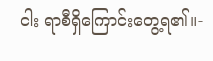ငါး ရာစီရှိကြောင်းတွေ့ရ၏။-